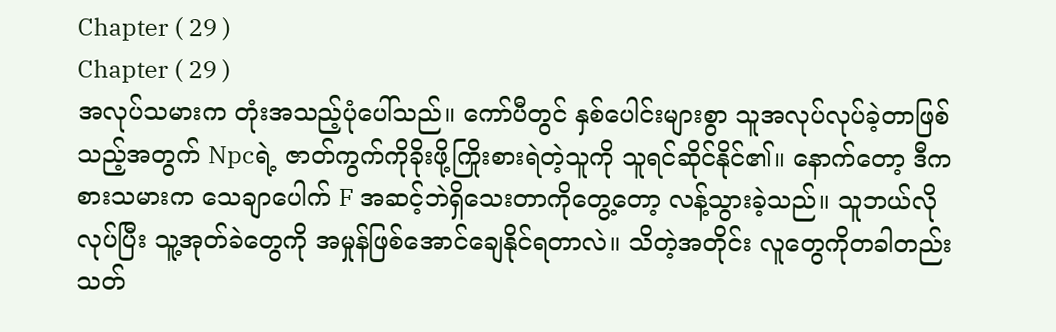Chapter ( 29 )
Chapter ( 29 )
အလုပ်သမားက တုံးအသည့်ပုံပေါ်သည်။ ကော်ပီတွင် နှစ်ပေါင်းများစွာ သူအလုပ်လုပ်ခဲ့တာဖြစ်သည့်အတွက် Npcရဲ့ ဇာတ်ကွက်ကိုခိုးဖို့ကြိုးစားရဲတဲ့သူကို သူရင်ဆိုင်နိုင်၏။ နောက်တော့ ဒီကစားသမားက သေချာပေါက် F အဆင့်ဘဲရှိသေးတာကိုတွေ့တော့ လန့်သွားခဲ့သည်။ သူဘယ်လိုလုပ်ပြီး သူ့အုတ်ခဲတွေကို အမှုန်ဖြစ်အောင်ချေနိုင်ရတာလဲ။ သိတဲ့အတိုင်း လူတွေကိုတခါတည်းသတ်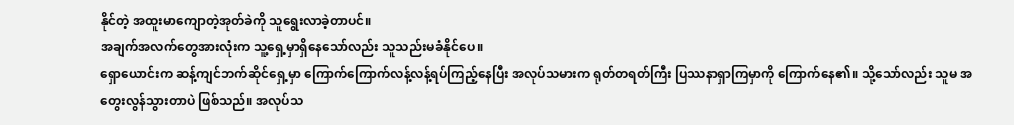နိုင်တဲ့ အထူးမာကျောတဲ့အုတ်ခဲကို သူရွေးလာခဲ့တာပင်။
အချက်အလက်တွေအားလုံးက သူ့ရှေ့မှာရှိနေသော်လည်း သူသည်းမခံနိုင်ပေ။
ရှောယောင်းက ဆန့်ကျင်ဘက်ဆိုင်ရှေ့မှာ ကြောက်ကြောက်လန့်လန့်ရပ်ကြည့်နေပြီး အလုပ်သမားက ရုတ်တရတ်ကြီး ပြဿနာရှာကြမှာကို ကြောက်နေ၏။ သို့သော်လည်း သူမ အတွေးလွန်သွားတာပဲ ဖြစ်သည်။ အလုပ်သ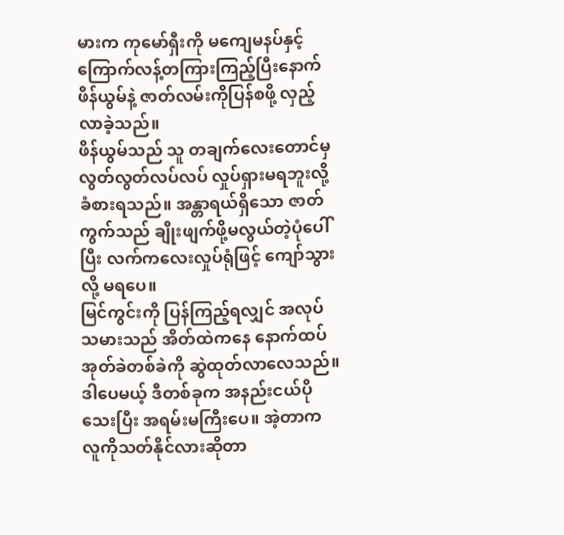မားက ကုမော်ရှီးကို မကျေမနပ်နှင့် ကြောက်လန့်တကြားကြည့်ပြီးနောက် ဖိန်ယွမ်နဲ့ ဇာတ်လမ်းကိုပြန်စဖို့ လှည့်လာခဲ့သည်။
ဖိန်ယွမ်သည် သူ တချက်လေးတောင်မှ လွတ်လွတ်လပ်လပ် လှုပ်ရှားမရဘူးလို့ ခံစားရသည်။ အန္တာရယ်ရှိသော ဇာတ်ကွက်သည် ချိုးဖျက်ဖို့မလွယ်တဲ့ပုံပေါ်ပြီး လက်ကလေးလှုပ်ရုံဖြင့် ကျော်သွားလို့ မရပေ။
မြင်ကွင်းကို ပြန်ကြည့်ရလျှင် အလုပ်သမားသည် အိတ်ထဲကနေ နောက်ထပ်အုတ်ခဲတစ်ခဲကို ဆွဲထုတ်လာလေသည်။ ဒါပေမယ့် ဒီတစ်ခုက အနည်းငယ်ပိုသေးပြီး အရမ်းမကြီးပေ။ အဲ့တာက လူကိုသတ်နိုင်လားဆိုတာ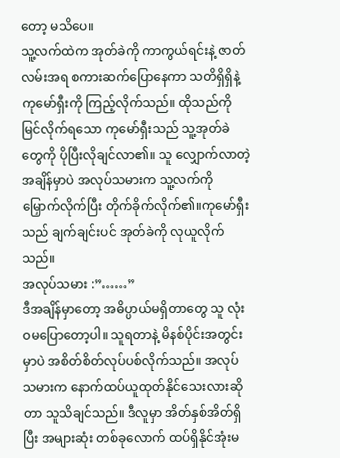တော့ မသိပေ။
သူ့လက်ထဲက အုတ်ခဲကို ကာကွယ်ရင်းနဲ့ ဇာတ်လမ်းအရ စကားဆက်ပြောနေကာ သတိရှိရှိနဲ့ ကုမော်ရှီးကို ကြည့်လိုက်သည်။ ထိုသည်ကို မြင်လိုက်ရသော ကုမော်ရှီးသည် သူ့အုတ်ခဲတွေကို ပိုပြီးလိုချင်လာ၏။ သူ လျှောက်လာတဲ့အချိန်မှာပဲ အလုပ်သမားက သူ့လက်ကို မြှောက်လိုက်ပြီး တိုက်ခိုက်လိုက်၏။ကုမော်ရှီးသည် ချက်ချင်းပင် အုတ်ခဲကို လုယူလိုက်သည်။
အလုပ်သမား :”……”
ဒီအချိန်မှာတော့ အဓိပ္ပာယ်မရှိတာတွေ သူ လုံးဝမပြောတော့ပါ။ သူရတာနဲ့ မိနစ်ပိုင်းအတွင်းမှာပဲ အစိတ်စိတ်လုပ်ပစ်လိုက်သည်။ အလုပ်သမားက နောက်ထပ်ယူထုတ်နိုင်သေးလားဆိုတာ သူသိချင်သည်။ ဒီလူမှာ အိတ်နှစ်အိတ်ရှိပြီး အများဆုံး တစ်ခုလောက် ထပ်ရှိနိုင်အုံးမ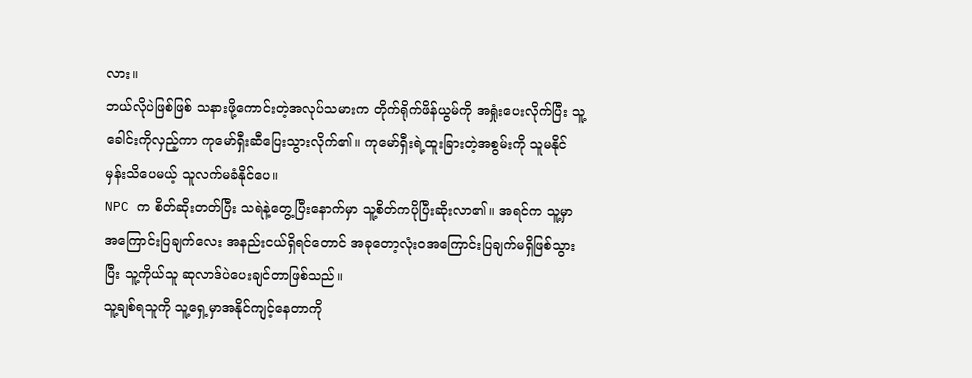လား။
ဘယ်လိုပဲဖြစ်ဖြစ် သနားဖို့ကောင်းတဲ့အလုပ်သမားက တိုက်ရိုက်ဖိန်ယွမ်ကို အရှုံးပေးလိုက်ပြီး သူ့ခေါင်းကိုလှည့်ကာ ကုမော်ရှီးဆီပြေးသွားလိုက်၏။ ကုမော်ရှီးရဲ့ထူးခြားတဲ့အစွမ်းကို သူမနိုင်မှန်းသိပေမယ့် သူလက်မခံနိုင်ပေ။
NPC က စိတ်ဆိုးတတ်ပြီး သရဲနဲ့တွေ့ပြီးနောက်မှာ သူ့စိတ်ကပိုပြီးဆိုးလာ၏။ အရင်က သူ့မှာအကြောင်းပြချက်လေး အနည်းငယ်ရှိရင်တောင် အခုတော့လုံးဝအကြောင်းပြချက်မရှိဖြစ်သွားပြီး သူ့ကိုယ်သူ ဆုလာဒ်ပဲပေးချင်တာဖြစ်သည်။
သူ့ချစ်ရသူကို သူ့ရှေ့မှာအနိုင်ကျင့်နေတာကို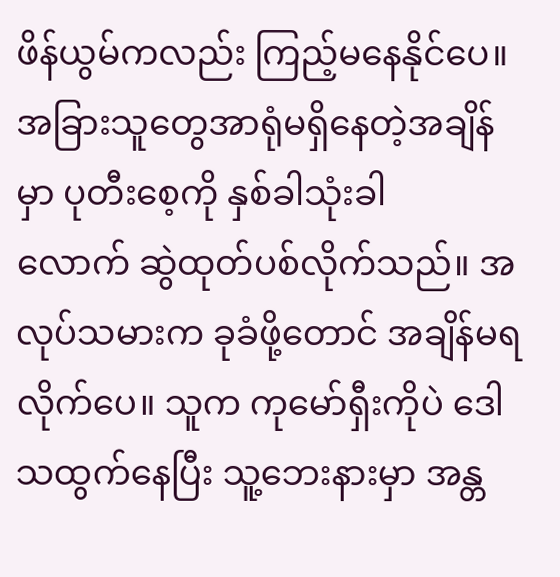ဖိန်ယွမ်ကလည်း ကြည့်မနေနိုင်ပေ။ အခြားသူတွေအာရုံမရှိနေတဲ့အချိန်မှာ ပုတီးစေ့ကို နှစ်ခါသုံးခါ
လောက် ဆွဲထုတ်ပစ်လိုက်သည်။ အလုပ်သမားက ခုခံဖို့တောင် အချိန်မရလိုက်ပေ။ သူက ကုမော်ရှီးကိုပဲ ဒေါသထွက်နေပြီး သူ့ဘေးနားမှာ အန္တ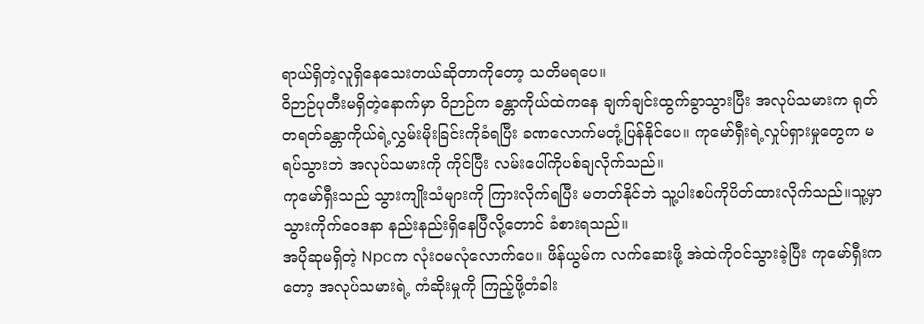ရာယ်ရှိတဲ့လူရှိနေသေးတယ်ဆိုတာကိုတော့ သတိမရပေ။
ဝိဉာဉ်ပုတီးမရှိတဲ့နောက်မှာ ဝိဉာဉ်က ခန္တာကိုယ်ထဲကနေ ချက်ချင်းထွက်ခွာသွားပြီး အလုပ်သမားက ရုတ်တရတ်ခန္တာကိုယ်ရဲ့လွှမ်းမိုးခြင်းကိုခံရပြီး ခဏလောက်မတုံ့ပြန်နိုင်ပေ။ ကုမော်ရှီးရဲ့လှုပ်ရှားမှုတွေက မရပ်သွားဘဲ အလုပ်သမားကို ကိုင်ပြီး လမ်းပေါ်ကိုပစ်ချလိုက်သည်။
ကုမော်ရှီးသည် သွားကျိုးသံများကို ကြားလိုက်ရပြီး မတတ်နိုင်ဘဲ သူ့ပါးစပ်ကိုပိတ်ထားလိုက်သည်။သူ့မှာ သွားကိုက်ဝေဒနာ နည်းနည်းရှိနေပြီလို့တောင် ခံစားရသည်။
အပိုဆုမရှိတဲ့ Npcက လုံး၀မလုံလောက်ပေ။ ဖိန်ယွမ်က လက်ဆေးဖို့ အဲထဲကိုဝင်သွားခဲ့ပြီး ကုမော်ရှီးကတော့ အလုပ်သမားရဲ့ ကံဆိုးမှုကို ကြည့်ဖို့တံခါး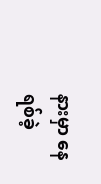နားမှာ နေရစ်ခဲ့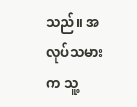သည်။ အလုပ်သမားက သူ့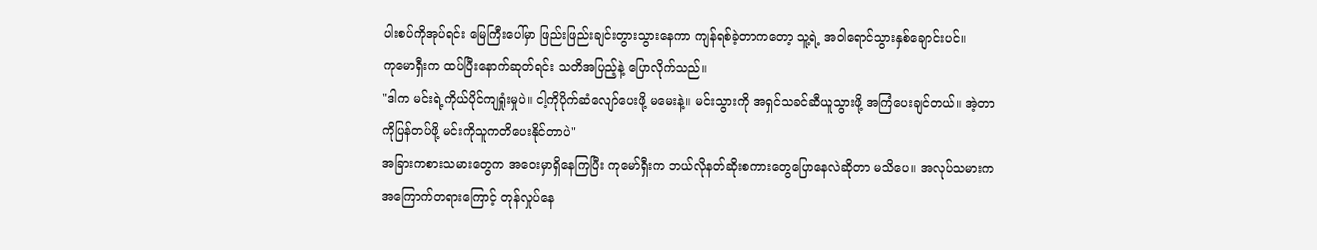ပါးစပ်ကိုအုပ်ရင်း မြေကြီးပေါ်မှာ ဖြည်းဖြည်းချင်းတွားသွားနေကာ ကျန်ရစ်ခဲ့တာကတော့ သူ့ရဲ့ အဝါရောင်သွားနှစ်ချောင်းပင်။
ကုမောရှီးက ထပ်ပြီးနောက်ဆုတ်ရင်း သတိအပြည့်နဲ့ ပြောလိုက်သည်။
"ဒါက မင်းရဲ့ကိုယ်ပိုင်ကျရှုံးမှုပဲ။ ငါ့ကိုပိုက်ဆံလျော်ပေးဖို့ မမေးနဲ့။ မင်းသွားကို အရှင်သခင်ဆီယူသွားဖို့ အကြံပေးချင်တယ်။ အဲ့တာကိုပြန်တပ်ဖို့ မင်းကိုသူကတိပေးနိုင်တာပဲ"
အခြားကစားသမားတွေက အဝေးမှာရှိနေကြပြီး ကုမော်ရှီးက ဘယ်လိုနတ်ဆိုးစကားတွေပြောနေလဲဆိုတာ မသိပေ။ အလုပ်သမားက အကြောက်တရားကြောင့် တုန်လှုပ်နေ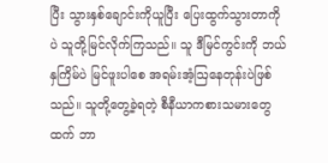ပြီး သွားနှစ်ချောင်းကိုယူပြီး ပြေးထွက်သွားတာကိုပဲ သူတို့မြင်လိုက်ကြသည်။ သူ ဒီမြင်ကွင်းကို ဘယ်နှကြိမ်ပဲ မြင်ဖူးပါစေ အရမ်းအံ့ဩနေတုန်းပဲဖြစ်သည်။ သူတို့တွေ့ခဲ့ရတဲ့ စီနီယာကစားသမားတွေထက် ဘာ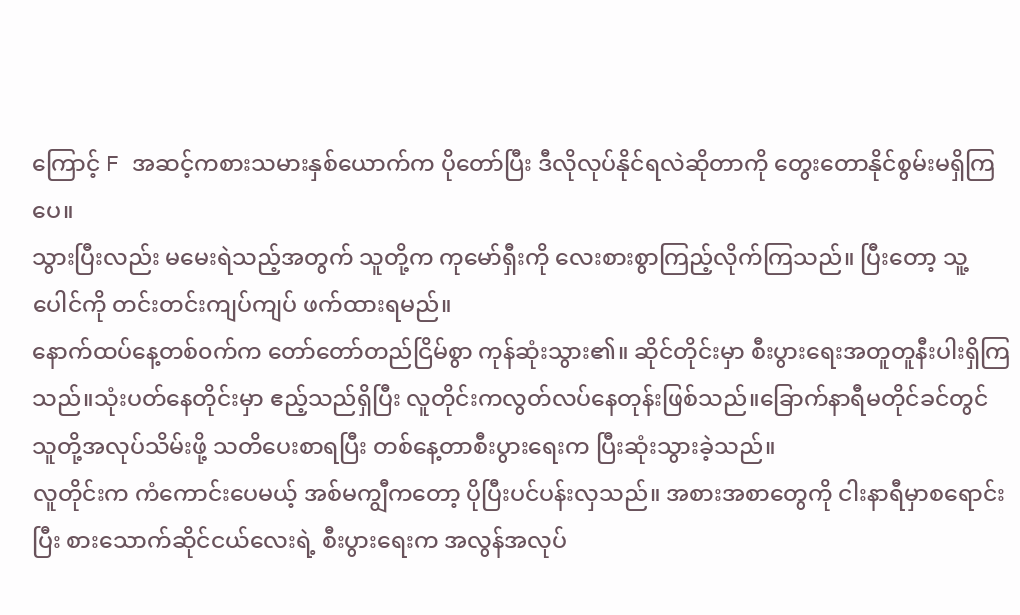ကြောင့် F အဆင့်ကစားသမားနှစ်ယောက်က ပိုတော်ပြီး ဒီလိုလုပ်နိုင်ရလဲဆိုတာကို တွေးတောနိုင်စွမ်းမရှိကြပေ။
သွားပြီးလည်း မမေးရဲသည့်အတွက် သူတို့က ကုမော်ရှီးကို လေးစားစွာကြည့်လိုက်ကြသည်။ ပြီးတော့ သူ့ပေါင်ကို တင်းတင်းကျပ်ကျပ် ဖက်ထားရမည်။
နောက်ထပ်နေ့တစ်၀က်က တော်တော်တည်ငြိမ်စွာ ကုန်ဆုံးသွား၏။ ဆိုင်တိုင်းမှာ စီးပွားရေးအတူတူနီးပါးရှိကြသည်။သုံးပတ်နေတိုင်းမှာ ဧည့်သည်ရှိပြီး လူတိုင်းကလွတ်လပ်နေတုန်းဖြစ်သည်။ခြောက်နာရီမတိုင်ခင်တွင် သူတို့အလုပ်သိမ်းဖို့ သတိပေးစာရပြီး တစ်နေ့တာစီးပွားရေးက ပြီးဆုံးသွားခဲ့သည်။
လူတိုင်းက ကံကောင်းပေမယ့် အစ်မကျွီကတော့ ပိုပြီးပင်ပန်းလှသည်။ အစားအစာတွေကို ငါးနာရီမှာစရောင်းပြီး စားသောက်ဆိုင်ငယ်လေးရဲ့ စီးပွားရေးက အလွန်အလုပ်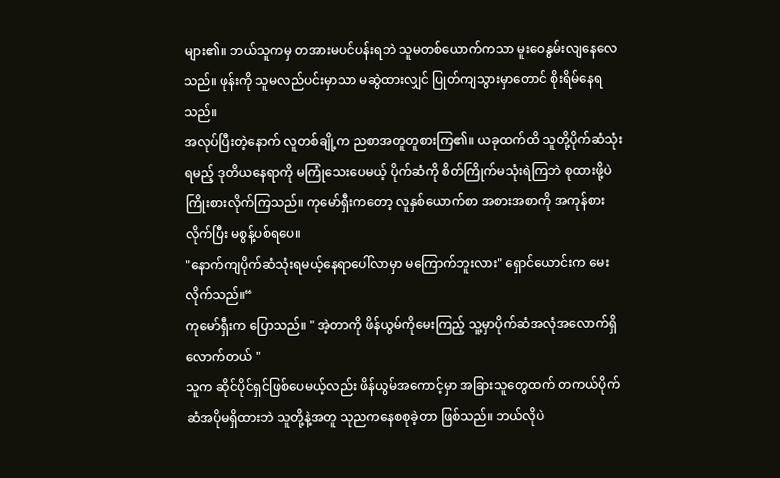များ၏။ ဘယ်သူကမှ တအားမပင်ပန်းရဘဲ သူမတစ်ယောက်ကသာ မူးဝေနွမ်းလျနေလေသည်။ ဖုန်းကို သူမလည်ပင်းမှာသာ မဆွဲထားလျှင် ပြုတ်ကျသွားမှာတောင် စိုးရိမ်နေရသည်။
အလုပ်ပြီးတဲ့နောက် လူတစ်ချို့က ညစာအတူတူစားကြ၏။ ယခုထက်ထိ သူတို့ပိုက်ဆံသုံးရမည့် ဒုတိယနေရာကို မကြုံသေးပေမယ့် ပိုက်ဆံကို စိတ်ကြိုက်မသုံးရဲကြဘဲ စုထားဖို့ပဲ ကြိုးစားလိုက်ကြသည်။ ကုမော်ရှီးကတော့ လူနှစ်ယောက်စာ အစားအစာကို အကုန်စားလိုက်ပြီး မစွန့်ပစ်ရပေ။
"နောက်ကျပိုက်ဆံသုံးရမယ့်နေရာပေါ်လာမှာ မကြောက်ဘူးလား" ရှောင်ယောင်းက မေးလိုက်သည်။“
ကုမော်ရှီးက ပြောသည်။ " အဲ့တာကို ဖိန်ယွမ်ကိုမေးကြည့် သူ့မှာပိုက်ဆံအလုံအလောက်ရှိလောက်တယ် "
သူက ဆိုင်ပိုင်ရှင်ဖြစ်ပေမယ့်လည်း ဖိန်ယွမ်အကောင့်မှာ အခြားသူတွေထက် တကယ်ပိုက်ဆံအပိုမရှိထားဘဲ သူတို့နဲ့အတူ သုညကနေစစုခဲ့တာ ဖြစ်သည်။ ဘယ်လိုပဲ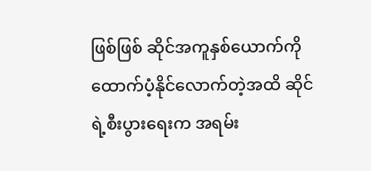ဖြစ်ဖြစ် ဆိုင်အကူနှစ်ယောက်ကို ထောက်ပံ့နိုင်လောက်တဲ့အထိ ဆိုင်ရဲ့စီးပွားရေးက အရမ်း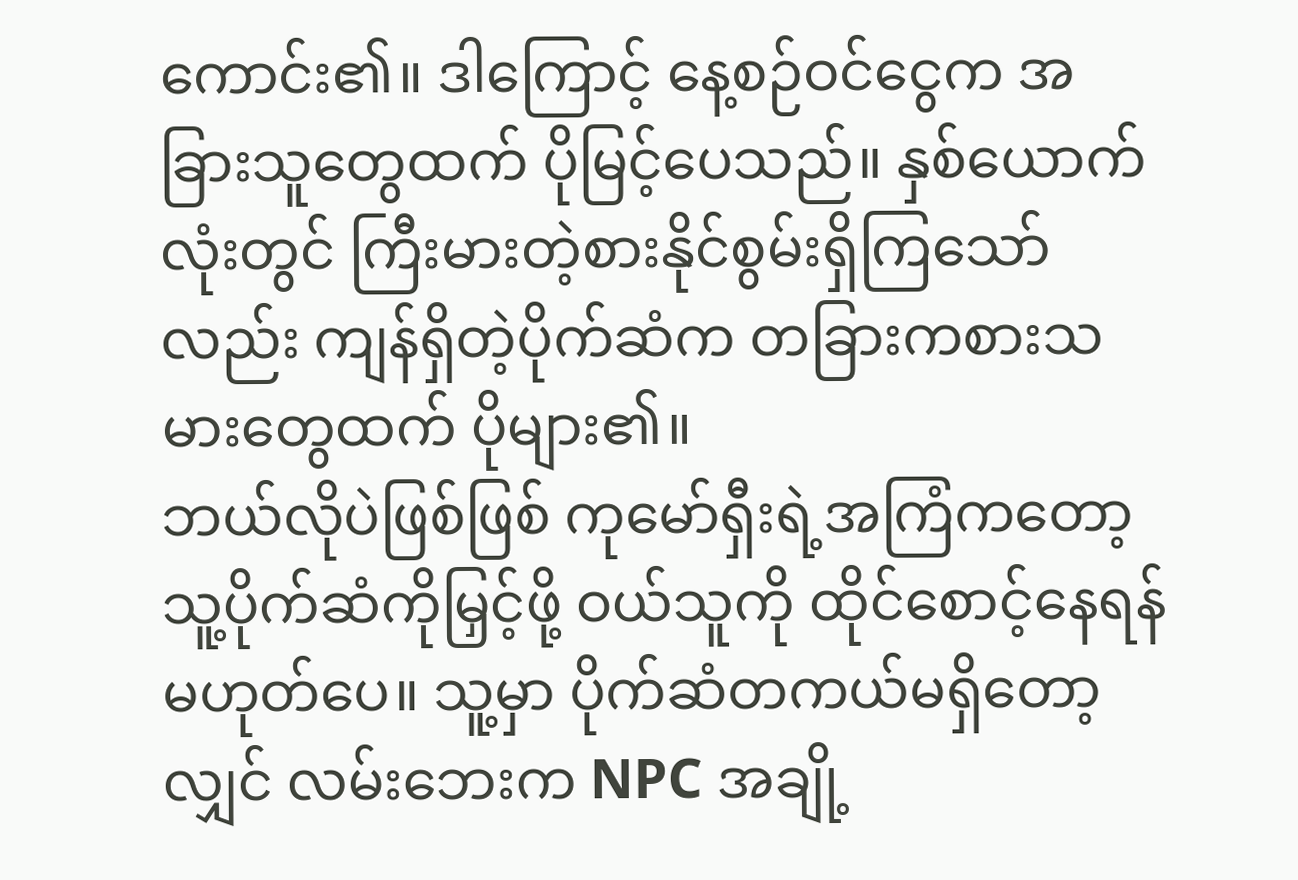ကောင်း၏။ ဒါကြောင့် နေ့စဉ်ဝင်ငွေက အခြားသူတွေထက် ပိုမြင့်ပေသည်။ နှစ်ယောက်လုံးတွင် ကြီးမားတဲ့စားနိုင်စွမ်းရှိကြသော်လည်း ကျန်ရှိတဲ့ပိုက်ဆံက တခြားကစားသမားတွေထက် ပိုများ၏။
ဘယ်လိုပဲဖြစ်ဖြစ် ကုမော်ရှီးရဲ့အကြံကတော့ သူ့ပိုက်ဆံကိုမြှင့်ဖို့ ဝယ်သူကို ထိုင်စောင့်နေရန်မဟုတ်ပေ။ သူ့မှာ ပိုက်ဆံတကယ်မရှိတော့လျှင် လမ်းဘေးက NPC အချို့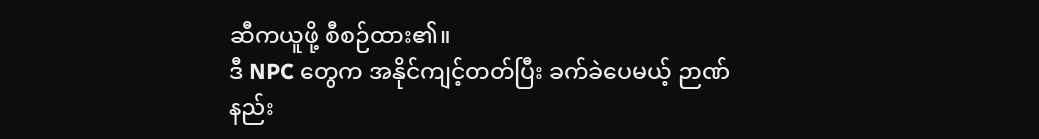ဆီကယူဖို့ စီစဉ်ထား၏။
ဒီ NPC တွေက အနိုင်ကျင့်တတ်ပြီး ခက်ခဲပေမယ့် ဉာဏ်နည်း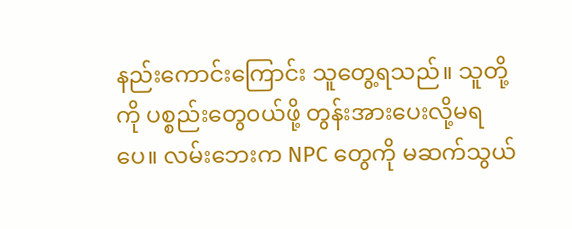နည်းကောင်းကြောင်း သူတွေ့ရသည်။ သူတို့ကို ပစ္စည်းတွေ၀ယ်ဖို့ တွန်းအားပေးလို့မရပေ။ လမ်းဘေးက NPC တွေကို မဆက်သွယ်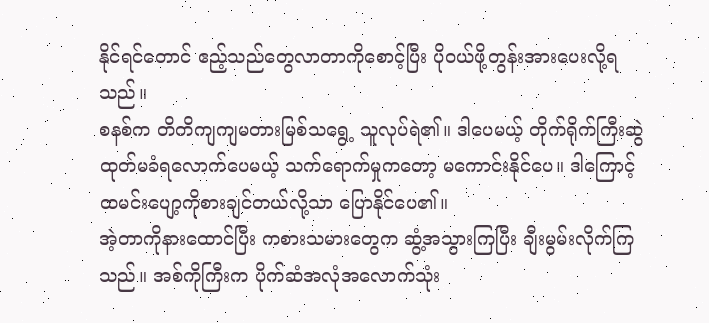နိုင်ရင်တောင် ဧည့်သည်တွေလာတာကိုစောင့်ပြီး ပို၀ယ်ဖို့တွန်းအားပေးလို့ရသည်။
စနစ်က တိတိကျကျမတားမြစ်သရွေ့ သူလုပ်ရဲ၏။ ဒါပေမယ့် တိုက်ရိုက်ကြီးဆွဲထုတ်မခံရလောက်ပေမယ့် သက်ရောက်မှုကတော့ မကောင်းနိုင်ပေ။ ဒါကြောင့် ထမင်းပျော့ကိုစားချင်တယ်လို့သာ ပြောနိုင်ပေ၏။
အဲ့တာကိုနားထောင်ပြီး ကစားသမားတွေက ဆွံ့အသွားကြပြီး ချီးမွမ်းလိုက်ကြသည်။ အစ်ကိုကြီးက ပိုက်ဆံအလုံအလောက်သုံး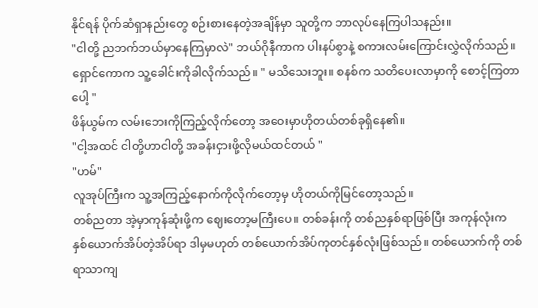နိုင်ရန် ပိုက်ဆံရှာနည်းတွေ စဉ်းစားနေတဲ့အချိန်မှာ သူတို့က ဘာလုပ်နေကြပါသနည်း။
"ငါတို့ ညဘက်ဘယ်မှာနေကြမှာလဲ" ဘယ်ဂိုနီကာက ပါးနပ်စွာနဲ့ စကားလမ်းကြောင်းလွှဲလိုက်သည်။
ရှောင်ကောက သူ့ခေါင်းကိုခါလိုက်သည်။ " မသိသေးဘူး။ စနစ်က သတိပေးလာမှာကို စောင့်ကြတာပေါ့ "
ဖိန်ယွမ်က လမ်းဘေးကိုကြည့်လိုက်တော့ အဝေးမှာဟိုတယ်တစ်ခုရှိနေ၏။
"ငါ့အထင် ငါတို့ဟာငါတို့ အခန်းငှားဖို့လိုမယ်ထင်တယ် "
"ဟမ်"
လူအုပ်ကြီးက သူ့အကြည့်နောက်ကိုလိုက်တော့မှ ဟိုတယ်ကိုမြင်တော့သည်။
တစ်ညတာ အဲ့မှာကုန်ဆုံးဖို့က ဈေးတော့မကြီးပေ။ တစ်ခန်းကို တစ်ညနှစ်ရာဖြစ်ပြီး အကုန်လုံးက နှစ်ယောက်အိပ်တဲ့အိပ်ရာ ဒါမှမဟုတ် တစ်ယောက်အိပ်ကုတင်နှစ်လုံးဖြစ်သည်။ တစ်ယောက်ကို တစ်ရာသာကျ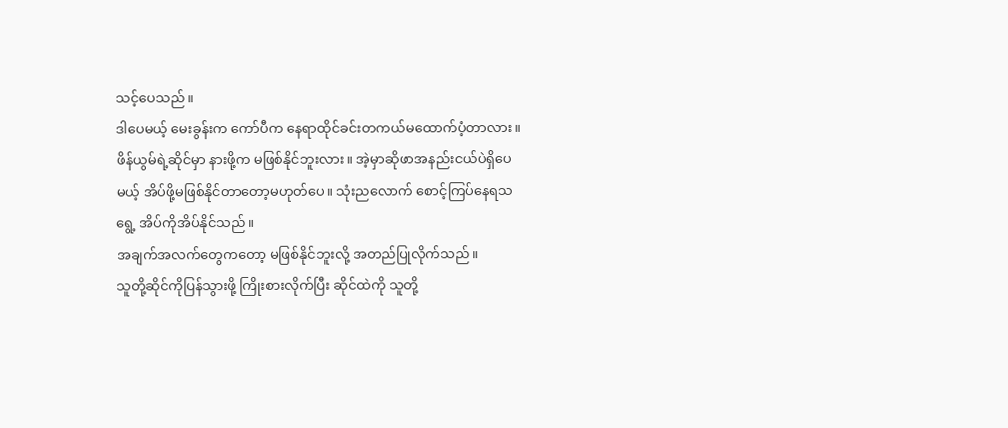သင့်ပေသည်။
ဒါပေမယ့် မေးခွန်းက ကော်ပီက နေရာထိုင်ခင်းတကယ်မထောက်ပံ့တာလား။ ဖိန်ယွမ်ရဲ့ဆိုင်မှာ နားဖို့က မဖြစ်နိုင်ဘူးလား။ အဲ့မှာဆိုဖာအနည်းငယ်ပဲရှိပေမယ့် အိပ်ဖို့မဖြစ်နိုင်တာတော့မဟုတ်ပေ။ သုံးညလောက် စောင့်ကြပ်နေရသရွေ့ အိပ်ကိုအိပ်နိုင်သည်။
အချက်အလက်တွေကတော့ မဖြစ်နိုင်ဘူးလို့ အတည်ပြုလိုက်သည်။
သူတို့ဆိုင်ကိုပြန်သွားဖို့ ကြိုးစားလိုက်ပြီး ဆိုင်ထဲကို သူတို့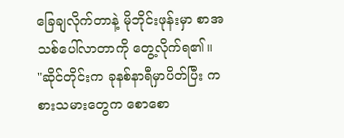ခြေချလိုက်တာနဲ့ မိုဘိုင်းဖုန်းမှာ စာအသစ်ပေါ်လာတာကို တွေ့လိုက်ရ၏။
"ဆိုင်တိုင်းက ခုနစ်နာရီမှာပိတ်ပြီး ကစားသမားတွေက စောစော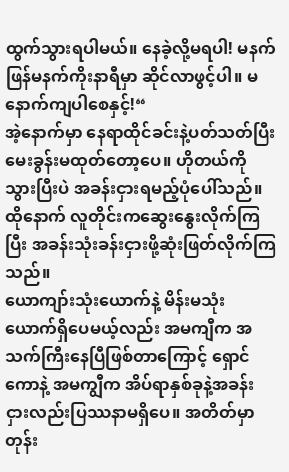ထွက်သွားရပါမယ်။ နေခဲ့လို့မရပါ! မနက်ဖြန်မနက်ကိုးနာရီမှာ ဆိုင်လာဖွင့်ပါ။ မနောက်ကျပါစေနှင့်!“
အဲ့နောက်မှာ နေရာထိုင်ခင်းနဲ့ပတ်သတ်ပြီးမေးခွန်းမထုတ်တော့ပေ။ ဟိုတယ်ကိုသွားပြီးပဲ အခန်းငှားရမည့်ပုံပေါ်သည်။ထိုနောက် လူတိုင်းကဆွေးနွေးလိုက်ကြပြီး အခန်းသုံးခန်းငှားဖို့ဆုံးဖြတ်လိုက်ကြသည်။
ယောကျာ်းသုံးယောက်နဲ့ မိန်းမသုံးယောက်ရှိပေမယ့်လည်း အမကျီက အသက်ကြီးနေပြီဖြစ်တာကြောင့် ရှောင်ကောနဲ့ အမကျွီက အိပ်ရာနှစ်ခုနဲ့အခန်းငှားလည်းပြဿနာမရှိပေ။ အတိတ်မှာတုန်း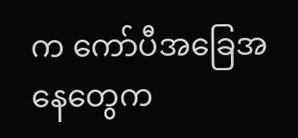က ကော်ပီအခြေအနေတွေက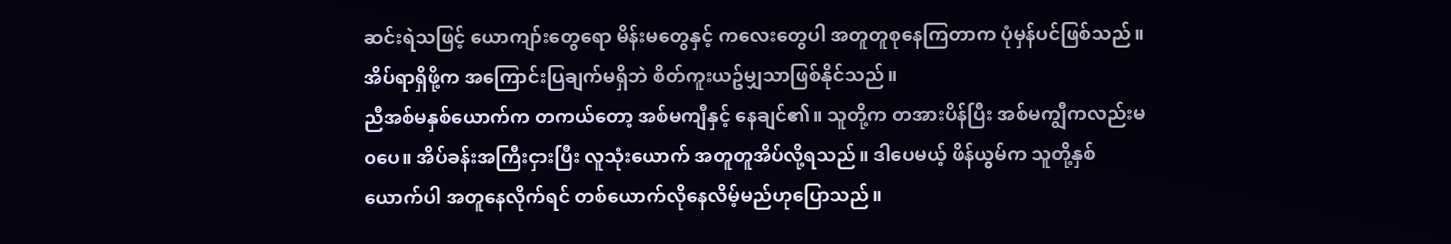ဆင်းရဲသဖြင့် ယောကျာ်းတွေရော မိန်းမတွေနှင့် ကလေးတွေပါ အတူတူစုနေကြတာက ပုံမှန်ပင်ဖြစ်သည်။ အိပ်ရာရှိဖို့က အကြောင်းပြချက်မရှိဘဲ စိတ်ကူးယဥ်မျှသာဖြစ်နိုင်သည်။
ညီအစ်မနှစ်ယောက်က တကယ်တော့ အစ်မကျီနှင့် နေချင်၏။ သူတို့က တအားပိန်ပြီး အစ်မကျွီကလည်းမ၀ပေ။ အိပ်ခန်းအကြီးငှားပြီး လူသုံးယောက် အတူတူအိပ်လို့ရသည်။ ဒါပေမယ့် ဖိန်ယွမ်က သူတို့နှစ်ယောက်ပါ အတူနေလိုက်ရင် တစ်ယောက်လိုနေလိမ့်မည်ဟုပြောသည်။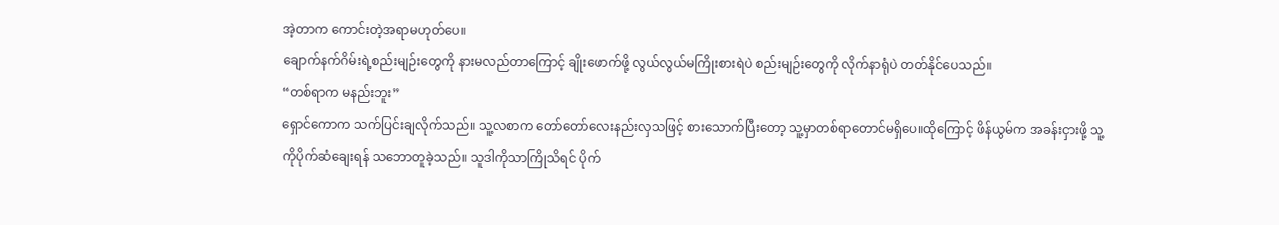အဲ့တာက ကောင်းတဲ့အရာမဟုတ်ပေ။
ချောက်နက်ဂိမ်းရဲ့စည်းမျဉ်းတွေကို နားမလည်တာကြောင့် ချိုးဖောက်ဖို့ လွယ်လွယ်မကြိုးစားရဲပဲ စည်းမျဉ်းတွေကို လိုက်နာရုံပဲ တတ်နိုင်ပေသည်။
“တစ်ရာက မနည်းဘူး”
ရှောင်ကောက သက်ပြင်းချလိုက်သည်။ သူ့လစာက တော်တော်လေးနည်းလှသဖြင့် စားသောက်ပြီးတော့ သူ့မှာတစ်ရာတောင်မရှိပေ။ထိုကြောင့် ဖိန်ယွမ်က အခန်းငှားဖို့ သူ့ကိုပိုက်ဆံချေးရန် သဘောတူခဲ့သည်။ သူဒါကိုသာကြိုသိရင် ပိုက်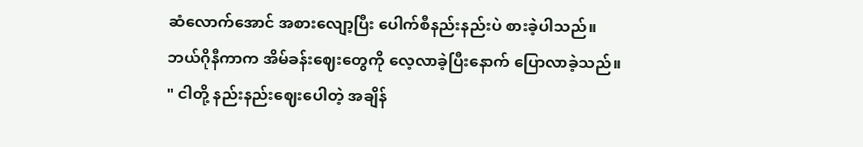ဆံလောက်အောင် အစားလျော့ပြီး ပေါက်စီနည်းနည်းပဲ စားခဲ့ပါသည်။
ဘယ်ဂိုနီကာက အိမ်ခန်းဈေးတွေကို လေ့လာခဲ့ပြီးနောက် ပြောလာခဲ့သည်။
" ငါတို့ နည်းနည်းဈေးပေါတဲ့ အချိန်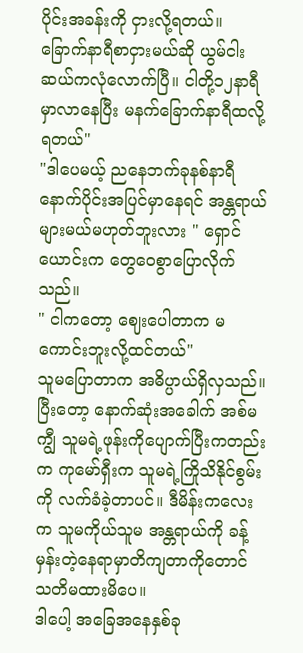ပိုင်းအခန်းကို ငှားလို့ရတယ်။ ခြောက်နာရီစာငှားမယ်ဆို ယွမ်ငါးဆယ်ကလုံလောက်ပြီ။ ငါတို့၁၂နာရီမှာလာနေပြီး မနက်ခြောက်နာရီထလို့ရတယ်"
"ဒါပေမယ့် ညနေဘက်ခုနစ်နာရီနောက်ပိုင်းအပြင်မှာနေရင် အန္တရာယ်များမယ်မဟုတ်ဘူးလား " ရှောင်ယောင်းက တွေဝေစွာပြောလိုက်သည်။
" ငါကတော့ ဈေးပေါတာက မကောင်းဘူးလို့ထင်တယ်"
သူမပြောတာက အဓိပ္ပာယ်ရှိလှသည်။ ပြီးတော့ နောက်ဆုံးအခေါက် အစ်မကျွီ သူမရဲ့ဖုန်းကိုပျောက်ပြီးကတည်းက ကုမော်ရှီးက သူမရဲ့ကြိုသိနိုင်စွမ်းကို လက်ခံခဲ့တာပင်။ ဒီမိန်းကလေးက သူမကိုယ်သူမ အန္တရာယ်ကို ခန့်မှန်းတဲ့နေရာမှာတိကျတာကိုတောင် သတိမထားမိပေ။
ဒါပေါ့ အခြေအနေနှစ်ခု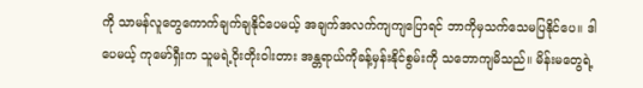ကို သာမန်လူတွေကောက်ချက်ချနိုင်ပေမယ့် အချက်အလက်ကျကျပြောရင် ဘာကိုမှသက်သေမပြနိုင်ပေ။ ဒါပေမယ့် ကုမော်ရှီးက သူမရဲ့၀ိုးတိုး၀ါးတား အန္တရာယ်ကိုခန့်မှန်းနိုင်စွမ်းကို သဘောကျမိသည်။ မိန်းမတွေရဲ့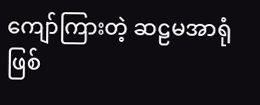ကျော်ကြားတဲ့ ဆဠမအာရုံဖြစ်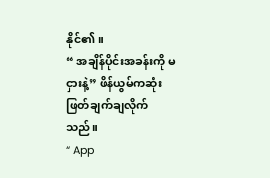နိုင်၏။
“ အချိန်ပိုင်းအခန်းကို မငှားနဲ့” ဖိန်ယွမ်ကဆုံးဖြတ်ချက်ချလိုက်သည်။
“ App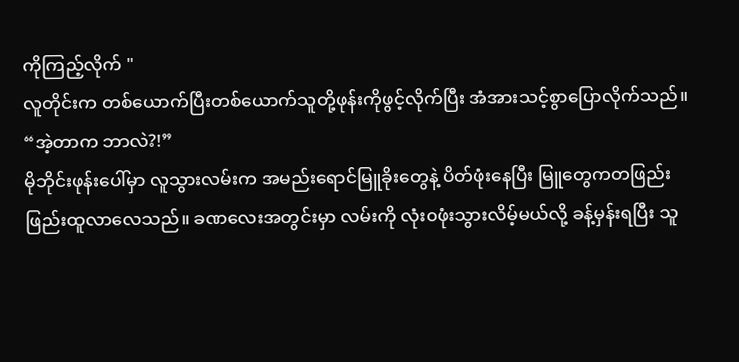ကိုကြည့်လိုက် "
လူတိုင်းက တစ်ယောက်ပြီးတစ်ယောက်သူတို့ဖုန်းကိုဖွင့်လိုက်ပြီး အံအားသင့်စွာပြောလိုက်သည်။
“အဲ့တာက ဘာလဲ?!”
မိုဘိုင်းဖုန်းပေါ်မှာ လူသွားလမ်းက အမည်းရောင်မြူခိုးတွေနဲ့ ပိတ်ဖုံးနေပြီး မြူတွေကတဖြည်းဖြည်းထူလာလေသည်။ ခဏလေးအတွင်းမှာ လမ်းကို လုံး၀ဖုံးသွားလိမ့်မယ်လို့ ခန့်မှန်းရပြီး သူ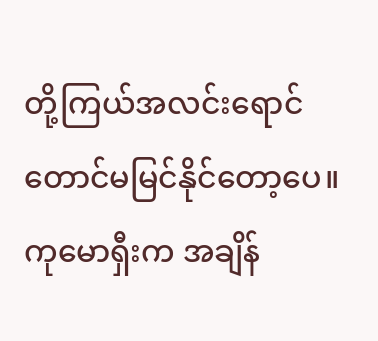တို့ကြယ်အလင်းရောင်တောင်မမြင်နိုင်တော့ပေ။
ကုမောရှီးက အချိန်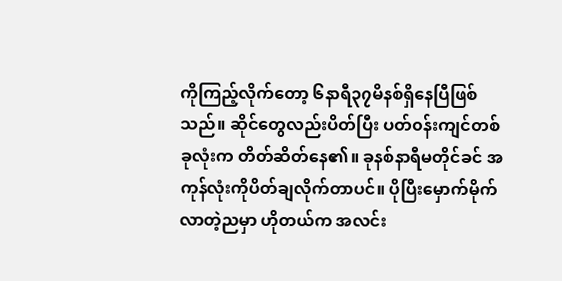ကိုကြည့်လိုက်တော့ ၆နာရီ၃၇မိနစ်ရှိနေပြီဖြစ်သည်။ ဆိုင်တွေလည်းပိတ်ပြီး ပတ်၀န်းကျင်တစ်ခုလုံးက တိတ်ဆိတ်နေ၏။ ခုနစ်နာရီမတိုင်ခင် အကုန်လုံးကိုပိတ်ချလိုက်တာပင်။ ပိုပြီးမှောက်မိုက်လာတဲ့ညမှာ ဟိုတယ်က အလင်း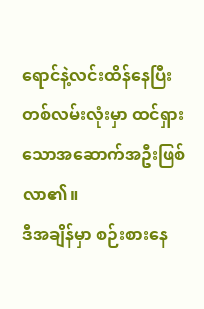ရောင်နဲ့လင်းထိန်နေပြီး တစ်လမ်းလုံးမှာ ထင်ရှားသောအဆောက်အဦးဖြစ်လာ၏။
ဒီအချိန်မှာ စဉ်းစားနေ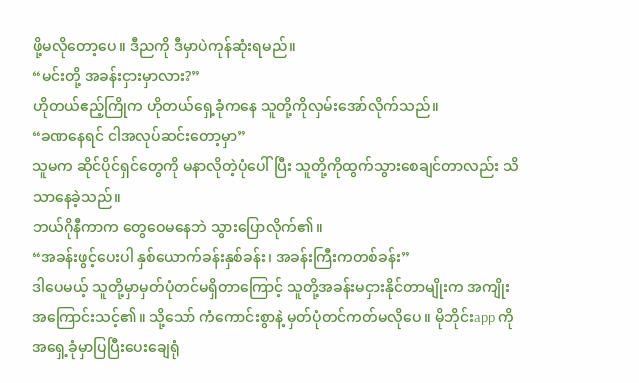ဖို့မလိုတော့ပေ။ ဒီညကို ဒီမှာပဲကုန်ဆုံးရမည်။
“မင်းတို့ အခန်းငှားမှာလား?”
ဟိုတယ်ဧည့်ကြိုက ဟိုတယ်ရှေ့ခုံကနေ သူတို့ကိုလှမ်းအော်လိုက်သည်။
“ခဏနေရင် ငါအလုပ်ဆင်းတော့မှာ”
သူမက ဆိုင်ပိုင်ရှင်တွေကို မနာလိုတဲ့ပုံပေါ်ပြီး သူတို့ကိုထွက်သွားစေချင်တာလည်း သိသာနေခဲ့သည်။
ဘယ်ဂိုနီကာက တွေဝေမနေဘဲ သွားပြောလိုက်၏။
“အခန်းဖွင့်ပေးပါ နှစ်ယောက်ခန်းနှစ်ခန်း၊ အခန်းကြီးကတစ်ခန်း”
ဒါပေမယ့် သူတို့မှာမှတ်ပုံတင်မရှိတာကြောင့် သူတို့အခန်းမငှားနိုင်တာမျိုးက အကျိုးအကြောင်းသင့်၏။ သို့သော် ကံကောင်းစွာနဲ့ မှတ်ပုံတင်ကတ်မလိုပေ။ မိုဘိုင်းapp ကို အရှေ့ခုံမှာပြပြီးပေးချေရုံ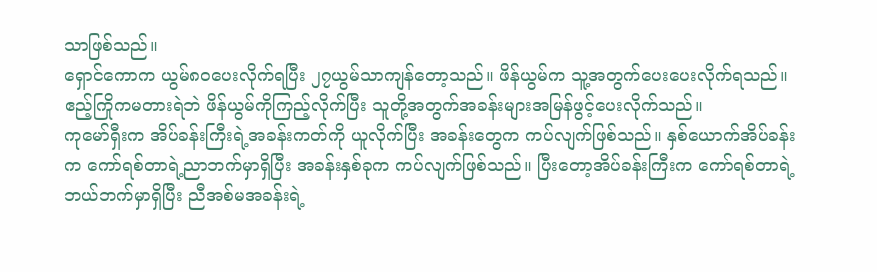သာဖြစ်သည်။
ရှောင်ကောက ယွမ်၈၀ပေးလိုက်ရပြီး ၂၇ယွမ်သာကျန်တော့သည်။ ဖိန်ယွမ်က သူ့အတွက်ပေးပေးလိုက်ရသည်။ ဧည့်ကြိုကမတားရဲဘဲ ဖိန်ယွမ်ကိုကြည့်လိုက်ပြီး သူတို့အတွက်အခန်းများအမြန်ဖွင့်ပေးလိုက်သည်။
ကုမော်ရှီးက အိပ်ခန်းကြီးရဲ့အခန်းကတ်ကို ယူလိုက်ပြီး အခန်းတွေက ကပ်လျက်ဖြစ်သည်။ နှစ်ယောက်အိပ်ခန်းက ကော်ရစ်တာရဲ့ညာဘက်မှာရှိပြီး အခန်းနှစ်ခုက ကပ်လျက်ဖြစ်သည်။ ပြီးတော့အိပ်ခန်းကြီးက ကော်ရစ်တာရဲ့ဘယ်ဘက်မှာရှိပြီး ညီအစ်မအခန်းရဲ့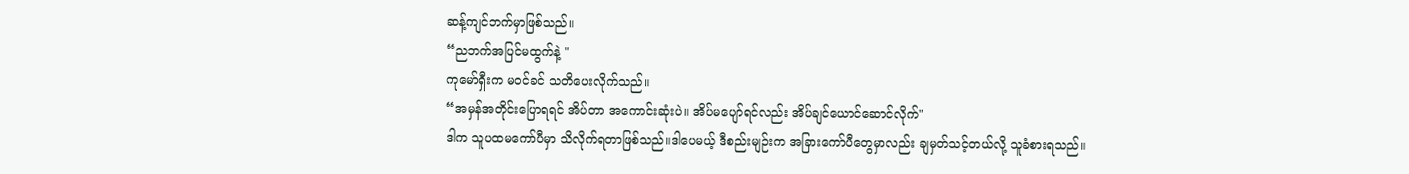ဆန့်ကျင်ဘက်မှာဖြစ်သည်။
“ညဘက်အပြင်မထွက်နဲ့ "
ကုမော်ရှီးက မ၀င်ခင် သတိပေးလိုက်သည်။
“အမှန်အတိုင်းပြောရရင် အိပ်တာ အကောင်းဆုံးပဲ။ အိပ်မပျော်ရင်လည်း အိပ်ချင်ယောင်ဆောင်လိုက်"
ဒါက သူပထမကော်ပီမှာ သိလိုက်ရတာဖြစ်သည်။ဒါပေမယ့် ဒီစည်းမျဉ်းက အခြားကော်ပီတွေမှာလည်း ချမှတ်သင့်တယ်လို့ သူခံစားရသည်။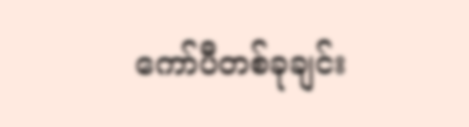ကော်ပီတစ်ခုချင်း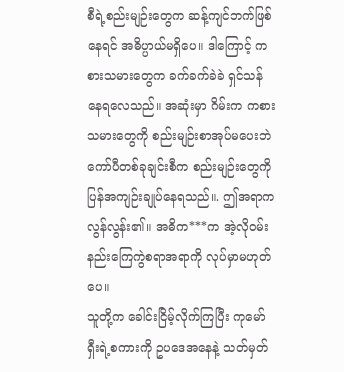စီရဲ့စည်းမျဉ်းတွေက ဆန့်ကျင်ဘက်ဖြစ်နေရင် အဓိပ္ပာယ်မရှိပေ။ ဒါကြောင့် ကစားသမားတွေက ခက်ခက်ခဲခဲ ရှင်သန်နေရလေသည်။ အဆုံးမှာ ဂိမ်းက ကစားသမားတွေကို စည်းမျဉ်းစာအုပ်မပေးဘဲ ကော်ပီတစ်ခုချင်းစီက စည်းမျဉ်းတွေကိုပြန်အကျဉ်းချုပ်နေရသည်။. ဤအရာက လွန်လွန်း၏။ အဓိက***က အဲ့လို၀မ်းနည်းကြေကွဲစရာအရာကို လုပ်မှာမဟုတ်ပေ။
သူတို့က ခေါင်းငြိမ့်လိုက်ကြပြီး ကုမော်ရှီးရဲ့စကားကို ဥပဒေအနေနဲ့ သတ်မှတ်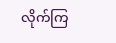လိုက်ကြ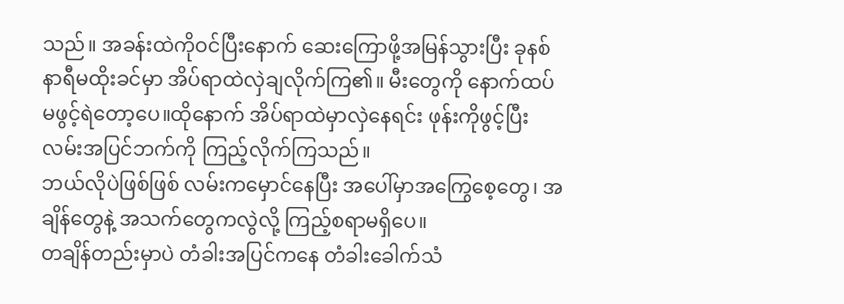သည်။ အခန်းထဲကိုဝင်ပြီးနောက် ဆေးကြောဖို့အမြန်သွားပြီး ခုနစ်နာရီမထိုးခင်မှာ အိပ်ရာထဲလှဲချလိုက်ကြ၏။ မီးတွေကို နောက်ထပ်မဖွင့်ရဲတော့ပေ။ထိုနောက် အိပ်ရာထဲမှာလှဲနေရင်း ဖုန်းကိုဖွင့်ပြီး လမ်းအပြင်ဘက်ကို ကြည့်လိုက်ကြသည်။
ဘယ်လိုပဲဖြစ်ဖြစ် လမ်းကမှောင်နေပြီး အပေါ်မှာအကြွေစေ့တွေ၊ အချိန်တွေနဲ့ အသက်တွေကလွဲလို့ ကြည့်စရာမရှိပေ။
တချိန်တည်းမှာပဲ တံခါးအပြင်ကနေ တံခါးခေါက်သံ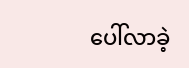ပေါ်လာခဲ့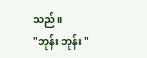သည်။
"ဘုန်း ဘုန်း "